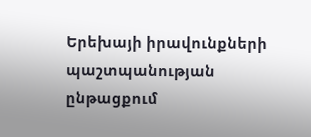Երեխայի իրավունքների պաշտպանության ընթացքում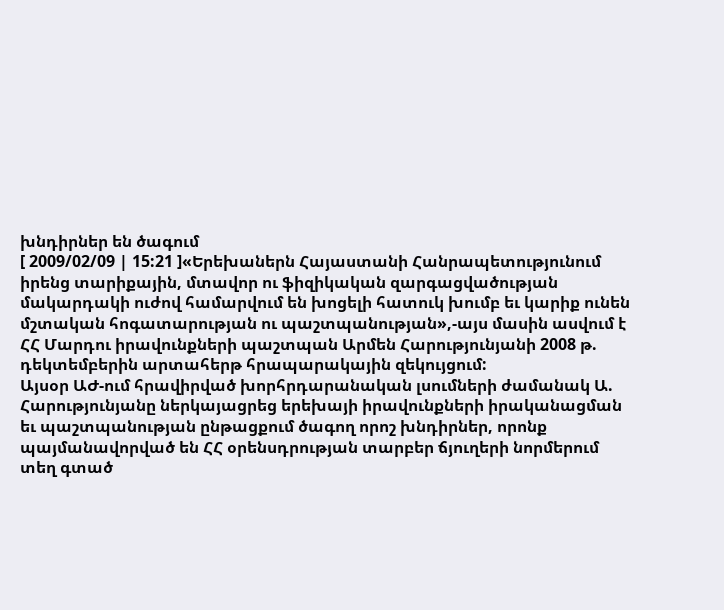խնդիրներ են ծագում
[ 2009/02/09 | 15:21 ]«Երեխաներն Հայաստանի Հանրապետությունում իրենց տարիքային, մտավոր ու ֆիզիկական զարգացվածության մակարդակի ուժով համարվում են խոցելի հատուկ խումբ եւ կարիք ունեն մշտական հոգատարության ու պաշտպանության»,-այս մասին ասվում է ՀՀ Մարդու իրավունքների պաշտպան Արմեն Հարությունյանի 2008 թ. դեկտեմբերին արտահերթ հրապարակային զեկույցում:
Այսօր ԱԺ-ում հրավիրված խորհրդարանական լսումների ժամանակ Ա. Հարությունյանը ներկայացրեց երեխայի իրավունքների իրականացման եւ պաշտպանության ընթացքում ծագող որոշ խնդիրներ, որոնք պայմանավորված են ՀՀ օրենսդրության տարբեր ճյուղերի նորմերում տեղ գտած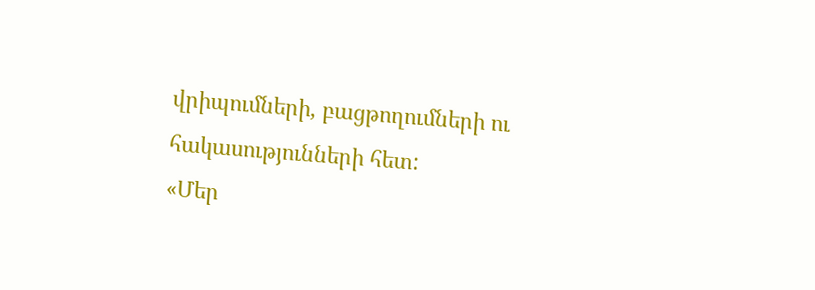վրիպումների, բացթողումների ու հակասությունների հետ:
«Մեր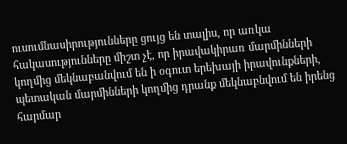ուսումնասիրությունները ցույց են տալիս, որ առկա հակասությունները միշտ չէ, որ իրավակիրառ մարմինների կողմից մեկնաբանվում են ի օգուտ երեխայի իրավունքների, պետական մարմինների կողմից դրանք մեկնաբնվում են իրենց հարմար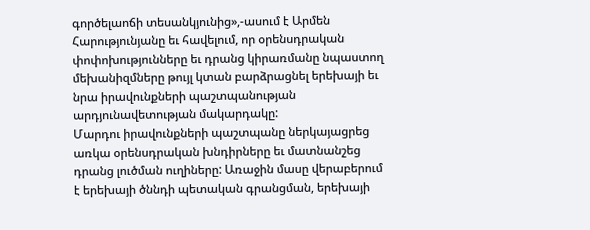գործելաոճի տեսանկյունից»,-ասում է Արմեն Հարությունյանը եւ հավելում, որ օրենսդրական փոփոխությունները եւ դրանց կիրառմանը նպաստող մեխանիզմները թույլ կտան բարձրացնել երեխայի եւ նրա իրավունքների պաշտպանության արդյունավետության մակարդակը:
Մարդու իրավունքների պաշտպանը ներկայացրեց առկա օրենսդրական խնդիրները եւ մատնանշեց դրանց լուծման ուղիները: Առաջին մասը վերաբերում է երեխայի ծննդի պետական գրանցման, երեխայի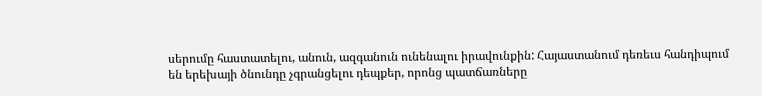սերումը հաստատելու, անուն, ազգանուն ունենալու իրավունքին: Հայաստանում դեռեւս հանդիպում են երեխայի ծնունդը չգրանցելու դեպքեր, որոնց պատճառները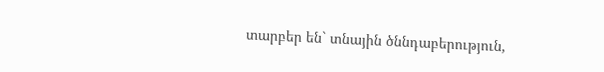տարբեր են` տնային ծննդաբերություն,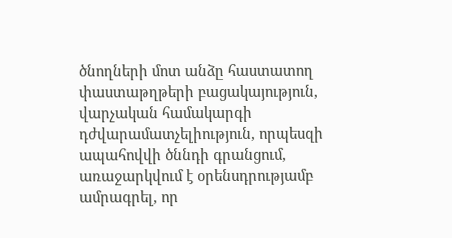ծնողների մոտ անձը հաստատող փաստաթղթերի բացակայություն, վարչական համակարգի դժվարամատչելիություն, որպեսզի ապահովվի ծննդի գրանցում, առաջարկվում է օրենսդրությամբ ամրագրել, որ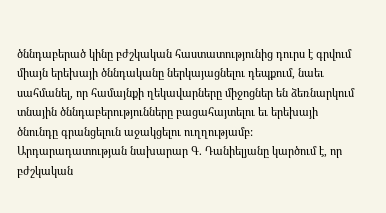ծննդաբերած կինը բժշկական հաստատությունից դուրս է գրվում միայն երեխայի ծննդականը ներկայացնելու դեպքում, նաեւ սահմանել, որ համայնքի ղեկավարները միջոցներ են ձեռնարկում տնային ծննդաբերությունները բացահայտելու եւ երեխայի ծնունդը գրանցելուն աջակցելու ուղղությամբ:
Արդարադատության նախարար Գ. Դանիելյանը կարծում է, որ բժշկական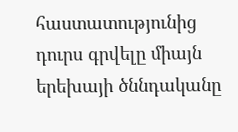հաստատությունից դուրս գրվելը միայն երեխայի ծննդականը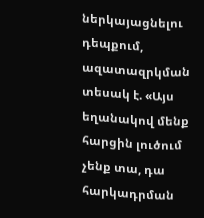ներկայացնելու դեպքում, ազատազրկման տեսակ է. «Այս եղանակով մենք հարցին լուծում չենք տա, դա հարկադրման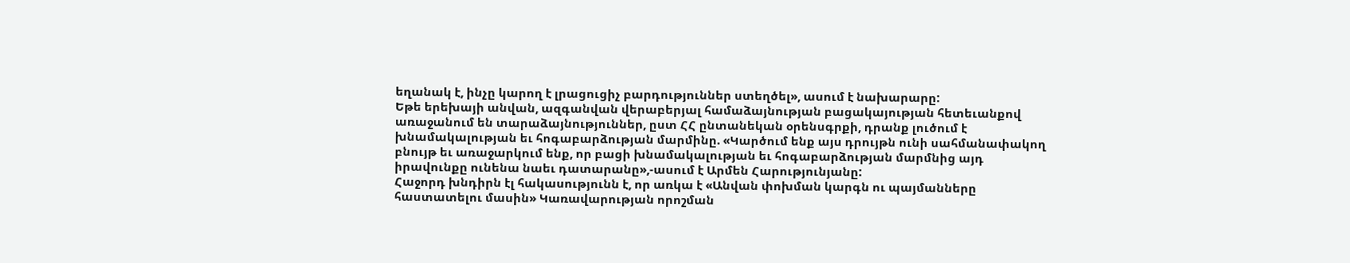եղանակ է, ինչը կարող է լրացուցիչ բարդություններ ստեղծել», ասում է նախարարը:
Եթե երեխայի անվան, ազգանվան վերաբերյալ համաձայնության բացակայության հետեւանքով առաջանում են տարաձայնություններ, ըստ ՀՀ ընտանեկան օրենսգրքի, դրանք լուծում է խնամակալության եւ հոգաբարձության մարմինը. «Կարծում ենք այս դրույթն ունի սահմանափակող բնույթ եւ առաջարկում ենք, որ բացի խնամակալության եւ հոգաբարձության մարմնից այդ իրավունքը ունենա նաեւ դատարանը»,-ասում է Արմեն Հարությունյանը:
Հաջորդ խնդիրն էլ հակասությունն է, որ առկա է «Անվան փոխման կարգն ու պայմանները հաստատելու մասին» Կառավարության որոշման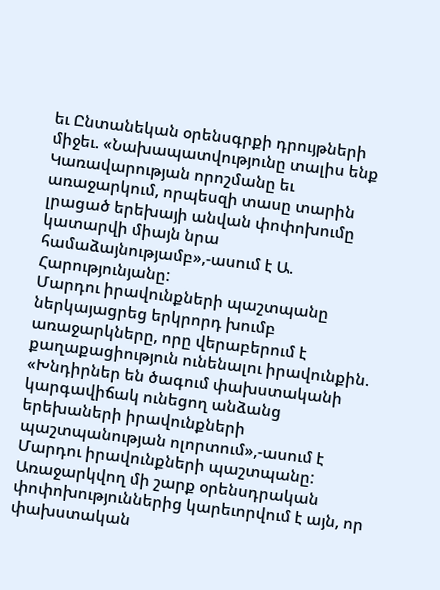եւ Ընտանեկան օրենսգրքի դրույթների միջեւ. «Նախապատվությունը տալիս ենք Կառավարության որոշմանը եւ առաջարկում, որպեսզի տասը տարին լրացած երեխայի անվան փոփոխումը կատարվի միայն նրա համաձայնությամբ»,-ասում է Ա. Հարությունյանը:
Մարդու իրավունքների պաշտպանը ներկայացրեց երկրորդ խումբ առաջարկները, որը վերաբերում է քաղաքացիություն ունենալու իրավունքին. «Խնդիրներ են ծագում փախստականի կարգավիճակ ունեցող անձանց երեխաների իրավունքների պաշտպանության ոլորտում»,-ասում է Մարդու իրավունքների պաշտպանը:
Առաջարկվող մի շարք օրենսդրական փոփոխություններից կարեւորվում է այն, որ փախստական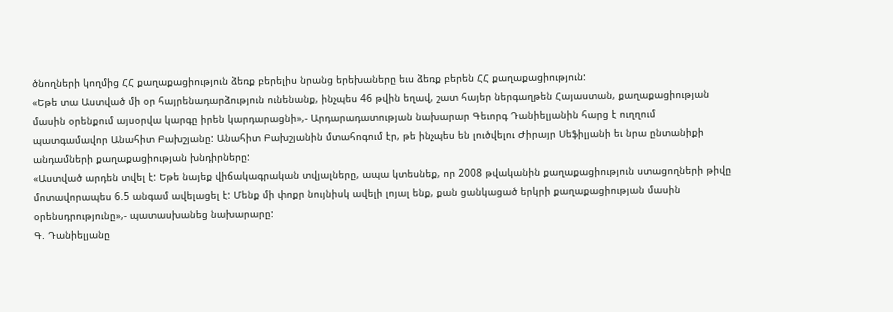ծնողների կողմից ՀՀ քաղաքացիություն ձեռք բերելիս նրանց երեխաները եւս ձեռք բերեն ՀՀ քաղաքացիություն:
«Եթե տա Աստված մի օր հայրենադարձություն ունենանք, ինչպես 46 թվին եղավ, շատ հայեր ներգաղթեն Հայաստան, քաղաքացիության մասին օրենքում այսօրվա կարգը իրեն կարդարացնի»,- Արդարադատության նախարար Գեւորգ Դանիելյանին հարց է ուղղում պատգամավոր Անահիտ Բախշյանը: Անահիտ Բախշյանին մտահոգում էր, թե ինչպես են լուծվելու Ժիրայր Սեֆիլյանի եւ նրա ընտանիքի անդամների քաղաքացիության խնդիրները:
«Աստված արդեն տվել է: Եթե նայեք վիճակագրական տվյալները, ապա կտեսնեք, որ 2008 թվականին քաղաքացիություն ստացողների թիվը մոտավորապես 6.5 անգամ ավելացել է: Մենք մի փոքր նույնիսկ ավելի լոյալ ենք, քան ցանկացած երկրի քաղաքացիության մասին օրենսդրությունը»,- պատասխանեց նախարարը:
Գ. Դանիելյանը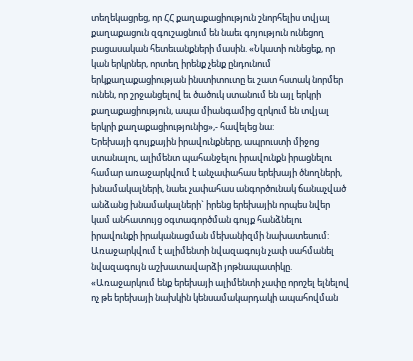տեղեկացրեց, որ ՀՀ քաղաքացիություն շնորհելիս տվյալ քաղաքացուն զգուշացնում են նաեւ գոյություն ունեցող բացասական հետեւանքների մասին. «Նկատի ունեցեք, որ կան երկրներ, որտեղ իրենք չենք ընդունում երկքաղաքացիության ինստիտուտը եւ շատ հստակ նորմեր ունեն, որ շրջանցելով եւ ծածուկ ստանում են այլ երկրի քաղաքացիություն, ապա միանգամից զրկում են տվյալ երկրի քաղաքացիությունից»,- հավելեց նա:
Երեխայի գույքային իրավունքները, ապրուստի միջոց ստանալու, ալիմենտ պահանջելու իրավունքն իրացնելու համար առաջարկվում է անչափահաս երեխայի ծնողների, խնամակալների, նաեւ չափահաս անգործունակ ճանաչված անձանց խնամակալների` իրենց երեխային որպես նվեր կամ անհատույց օգտագործման գույք հանձնելու իրավունքի իրականացման մեխանիզմի նախատեսում:
Առաջարկվում է ալիմենտի նվազագույն չափ սահմանել նվազագույն աշխատավարձի յոթնապատիկը. «Առաջարկում ենք երեխայի ալիմենտի չափը որոշել ելնելով ոչ թե երեխայի նախկին կենսամակարդակի ապահովման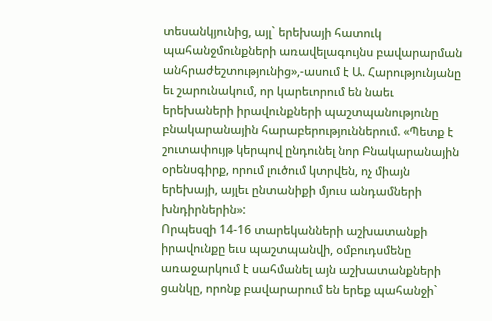տեսանկյունից, այլ` երեխայի հատուկ պահանջմունքների առավելագույնս բավարարման անհրաժեշտությունից»,-ասում է Ա. Հարությունյանը եւ շարունակում, որ կարեւորում են նաեւ երեխաների իրավունքների պաշտպանությունը բնակարանային հարաբերություններում. «Պետք է շուտափույթ կերպով ընդունել նոր Բնակարանային օրենսգիրք, որում լուծում կտրվեն, ոչ միայն երեխայի, այլեւ ընտանիքի մյուս անդամների խնդիրներին»:
Որպեսզի 14-16 տարեկանների աշխատանքի իրավունքը եւս պաշտպանվի, օմբուդսմենը առաջարկում է սահմանել այն աշխատանքների ցանկը, որոնք բավարարում են երեք պահանջի`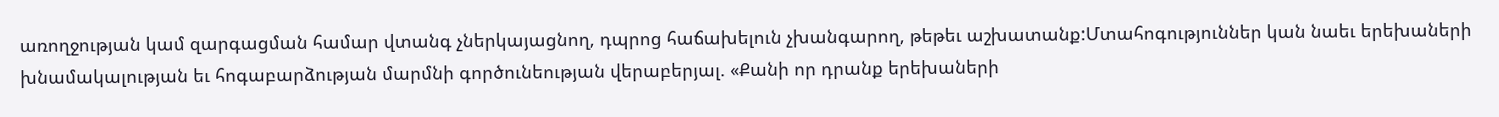առողջության կամ զարգացման համար վտանգ չներկայացնող, դպրոց հաճախելուն չխանգարող, թեթեւ աշխատանք:Մտահոգություններ կան նաեւ երեխաների խնամակալության եւ հոգաբարձության մարմնի գործունեության վերաբերյալ. «Քանի որ դրանք երեխաների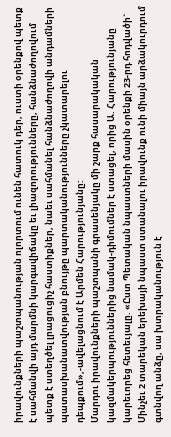իրավունքների պաշտպանության ոլորտում ունեն հատուկ դեր, ուստի օրենքով պետք է սահմանվի այդ մարմնի կարգավիճակը եւ լիազորությունները, հանձնաժողովում պետք է ստեղծել լրացուցիչ հաստիքներ, նաեւ սահմանել հանձնաժողովի անդամների պատասխանատվության բնույթը պարտականությունները չկատարելու դեպքում»,-ավելացնում է Արմեն Հարությունյանը:
Մարդու իրավունքների պաշտպանի գրասենյակը մի շարք հասարակական կազմակերպություններից նամակ-դիմումներ է ստացել, որից Ա. Հարությունյանը կարեւորեց հետեւյալը. «Ըստ Պետական նպաստների մասին օրենքի 23-րդ հոդվածի` Մինչեւ 2 տարեկան երեխայի նպաստ ստանալու իրավունք ունի միայն արձակուրդում գտնվող անձը, սա խտրականություն է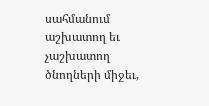սահմանում աշխատող եւ չաշխատող ծնողների միջեւ,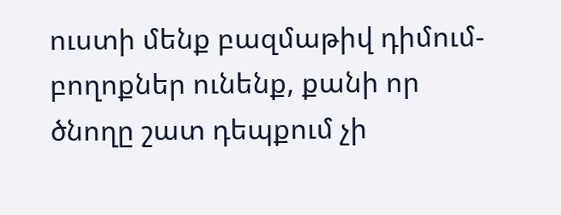ուստի մենք բազմաթիվ դիմում-բողոքներ ունենք, քանի որ ծնողը շատ դեպքում չի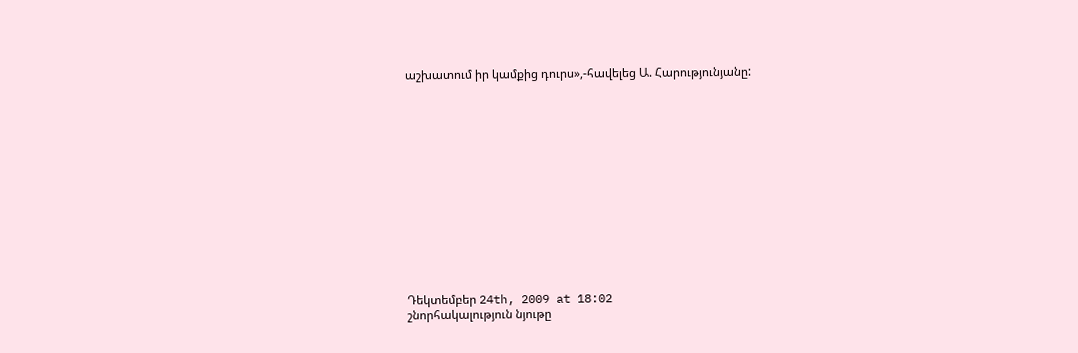աշխատում իր կամքից դուրս»,-հավելեց Ա. Հարությունյանը:














Դեկտեմբեր 24th, 2009 at 18:02
շնորհակալություն նյութը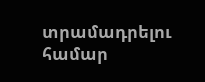տրամադրելու համար